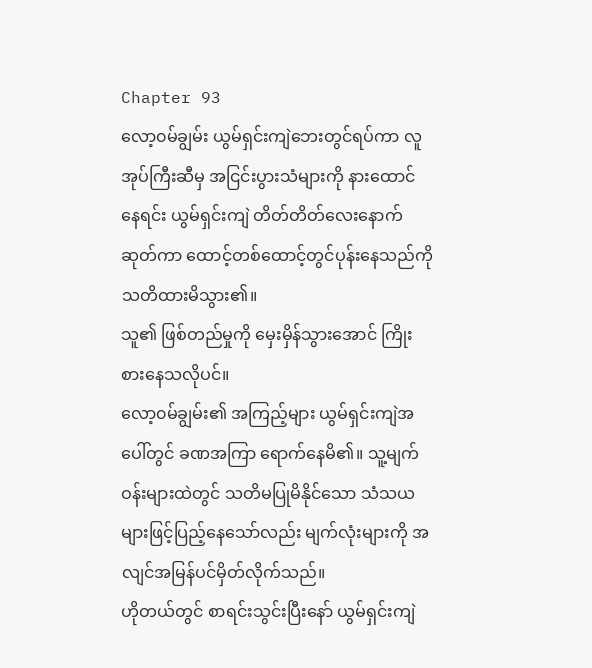Chapter 93
လော့၀မ်ချွမ်း ယွမ်ရှင်းကျဲဘေးတွင်ရပ်ကာ လူအုပ်ကြီးဆီမှ အငြင်းပွားသံများကို နားထောင်နေရင်း ယွမ်ရှင်းကျဲ တိတ်တိတ်လေးနောက်ဆုတ်ကာ ထောင့်တစ်ထောင့်တွင်ပုန်းနေသည်ကို သတိထားမိသွား၏။
သူ၏ ဖြစ်တည်မှုကို မှေးမှိန်သွားအောင် ကြိုးစားနေသလိုပင်။
လော့၀မ်ချွမ်း၏ အကြည့်များ ယွမ်ရှင်းကျဲအပေါ်တွင် ခဏအကြာ ရောက်နေမိ၏။ သူ့မျက်ဝန်းများထဲတွင် သတိမပြုမိနိုင်သော သံသယများဖြင့်ပြည့်နေသော်လည်း မျက်လုံးများကို အလျင်အမြန်ပင်မှိတ်လိုက်သည်။
ဟိုတယ်တွင် စာရင်းသွင်းပြီးနော် ယွမ်ရှင်းကျဲ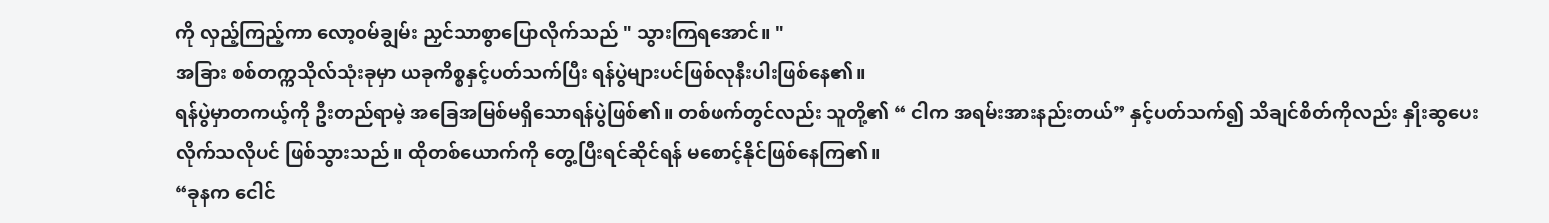ကို လှည့်ကြည့်ကာ လော့၀မ်ချွမ်း ညှင်သာစွာပြောလိုက်သည် " သွားကြရအောင်။ "
အခြား စစ်တက္ကသိုလ်သုံးခုမှာ ယခုကိစ္စနှင့်ပတ်သက်ပြီး ရန်ပွဲများပင်ဖြစ်လုနီးပါးဖြစ်နေ၏။
ရန်ပွဲမှာတကယ့်ကို ဦးတည်ရာမဲ့ အခြေအမြစ်မရှိသောရန်ပွဲဖြစ်၏။ တစ်ဖက်တွင်လည်း သူတို့၏ “ ငါက အရမ်းအားနည်းတယ်” နှင့်ပတ်သက်၍ သိချင်စိတ်ကိုလည်း နှိုးဆွပေးလိုက်သလိုပင် ဖြစ်သွားသည်။ ထိုတစ်ယောက်ကို တွေ့ပြီးရင်ဆိုင်ရန် မစောင့်နိုင်ဖြစ်နေကြ၏။
“ခုနက ငေါင်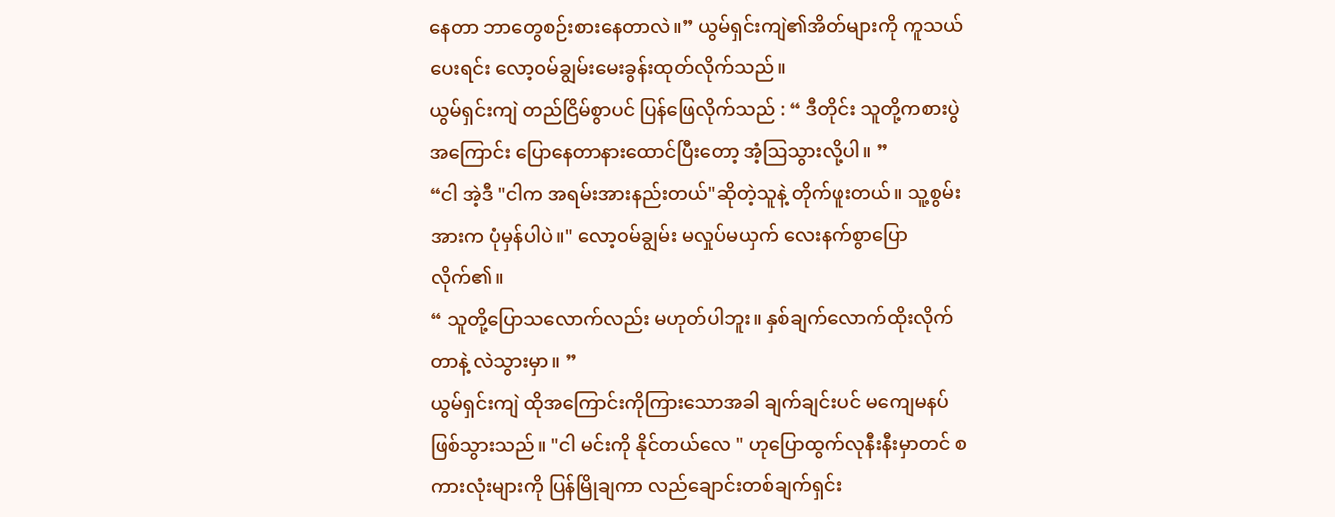နေတာ ဘာတွေစဉ်းစားနေတာလဲ။” ယွမ်ရှင်းကျဲ၏အိတ်များကို ကူသယ်ပေးရင်း လော့၀မ်ချွမ်းမေးခွန်းထုတ်လိုက်သည်။
ယွမ်ရှင်းကျဲ တည်ငြိမ်စွာပင် ပြန်ဖြေလိုက်သည် : “ ဒီတိုင်း သူတို့ကစားပွဲအကြောင်း ပြောနေတာနားထောင်ပြီးတော့ အံ့ဩသွားလို့ပါ။ ”
“ငါ အဲ့ဒီ "ငါက အရမ်းအားနည်းတယ်"ဆိုတဲ့သူနဲ့ တိုက်ဖူးတယ်။ သူ့စွမ်းအားက ပုံမှန်ပါပဲ။" လော့၀မ်ချွမ်း မလှုပ်မယှက် လေးနက်စွာပြောလိုက်၏။
“ သူတို့ပြောသလောက်လည်း မဟုတ်ပါဘူး။ နှစ်ချက်လောက်ထိုးလိုက်တာနဲ့ လဲသွားမှာ။ ”
ယွမ်ရှင်းကျဲ ထိုအကြောင်းကိုကြားသောအခါ ချက်ချင်းပင် မကျေမနပ်ဖြစ်သွားသည်။ "ငါ မင်းကို နိုင်တယ်လေ " ဟုပြောထွက်လုနီးနီးမှာတင် စကားလုံးများကို ပြန်မြိုချကာ လည်ချောင်းတစ်ချက်ရှင်း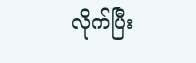လိုက်ပြီး